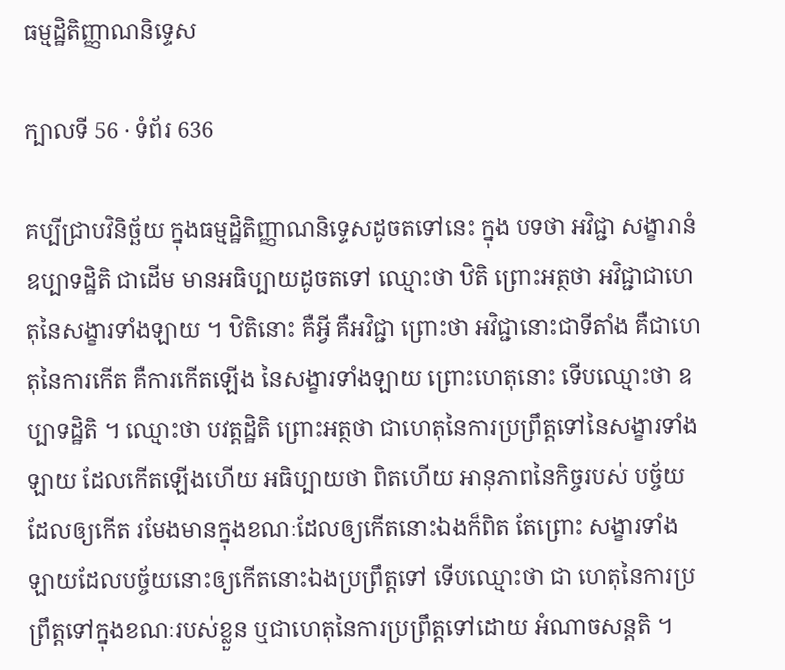ធម្មដ្ឋិតិញ្ញាណនិទ្ទេស

ក្បាលទី 56 · ទំព័រ 636

គប្បីជ្រាបវិនិច្ឆ័យ ក្នុងធម្មដ្ឋិតិញ្ញាណនិទ្ទេសដូចតទៅនេះ ក្នុង បទថា អវិជ្ជា សង្ខារានំ ឧប្បាទដ្ឋិតិ ជាដើម មានអធិប្បាយដូចតទៅ ឈ្មោះថា ឋិតិ ព្រោះអត្ថថា អវិជ្ជាជាហេតុនៃសង្ខារទាំងឡាយ ។ ឋិតិនោះ គឺអ្វី គឺអវិជ្ជា ព្រោះថា អវិជ្ជានោះជាទីតាំង គឺជាហេតុនៃការកើត គឺការកើតឡើង នៃសង្ខារទាំងឡាយ ព្រោះហេតុនោះ ទើបឈ្មោះថា ឧប្បាទដ្ឋិតិ ។ ឈ្មោះថា បវត្តដ្ឋិតិ ព្រោះអត្ថថា ជាហេតុនៃការប្រព្រឹត្តទៅនៃសង្ខារទាំងឡាយ ដែលកើតឡើងហើយ អធិប្បាយថា ពិតហើយ អានុភាពនៃកិច្ចរបស់ បច្ច័យដែលឲ្យកើត រមែងមានក្នុងខណៈដែលឲ្យកើតនោះឯងក៏ពិត តែព្រោះ សង្ខារទាំងឡាយដែលបច្ច័យនោះឲ្យកើតនោះឯងប្រព្រឹត្តទៅ ទើបឈ្មោះថា ជា ហេតុនៃការប្រព្រឹត្តទៅក្នុងខណៈរបស់ខ្លួន ឬជាហេតុនៃការប្រព្រឹត្តទៅដោយ អំណាចសន្តតិ ។